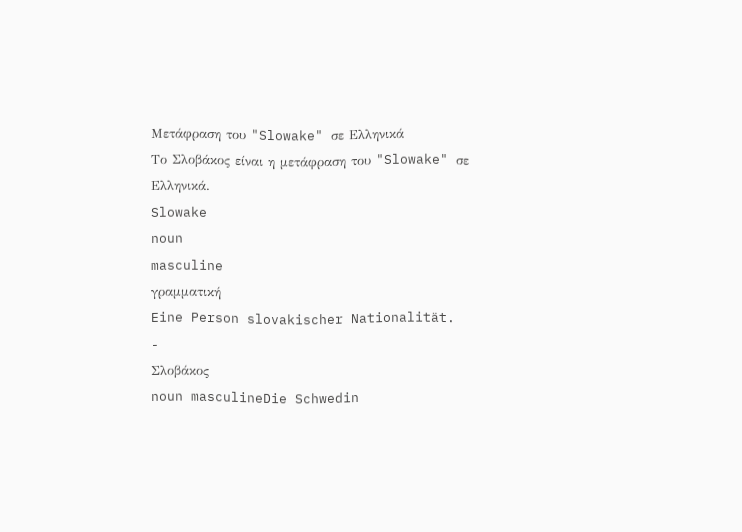Μετάφραση του "Slowake" σε Ελληνικά
Το Σλοβάκος είναι η μετάφραση του "Slowake" σε Ελληνικά.
Slowake
noun
masculine
γραμματική
Eine Person slovakischer Nationalität.
-
Σλοβάκος
noun masculineDie Schwedin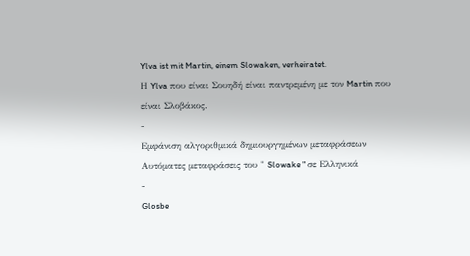Ylva ist mit Martin, einem Slowaken, verheiratet.
Η Ylva που είναι Σουηδή είναι παντρεμένη με τον Martin που είναι Σλοβάκος.
-
Εμφάνιση αλγοριθμικά δημιουργημένων μεταφράσεων
Αυτόματες μεταφράσεις του " Slowake " σε Ελληνικά
-
Glosbe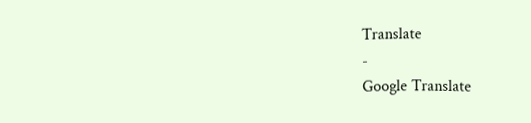Translate
-
Google Translate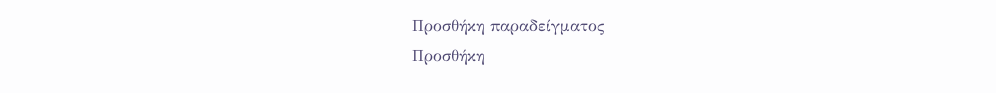Προσθήκη παραδείγματος
Προσθήκη